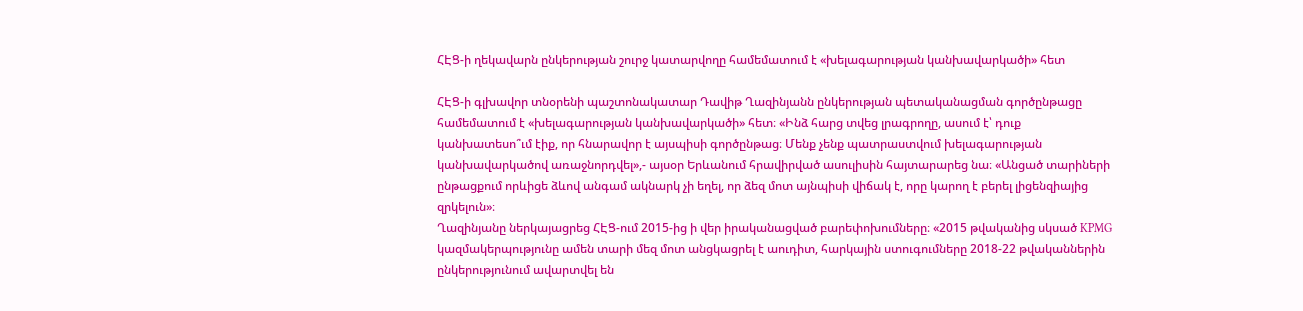ՀԷՑ-ի ղեկավարն ընկերության շուրջ կատարվողը համեմատում է «խելագարության կանխավարկածի» հետ

ՀԷՑ-ի գլխավոր տնօրենի պաշտոնակատար Դավիթ Ղազինյանն ընկերության պետականացման գործընթացը համեմատում է «խելագարության կանխավարկածի» հետ։ «Ինձ հարց տվեց լրագրողը, ասում է՝ դուք կանխատեսո՞ւմ էիք, որ հնարավոր է այսպիսի գործընթաց։ Մենք չենք պատրաստվում խելագարության կանխավարկածով առաջնորդվել»,- այսօր Երևանում հրավիրված ասուլիսին հայտարարեց նա։ «Անցած տարիների ընթացքում որևիցե ձևով անգամ ակնարկ չի եղել, որ ձեզ մոտ այնպիսի վիճակ է, որը կարող է բերել լիցենզիայից զրկելուն»։
Ղազինյանը ներկայացրեց ՀԷՑ-ում 2015-ից ի վեր իրականացված բարեփոխումները։ «2015 թվականից սկսած KPMG կազմակերպությունը ամեն տարի մեզ մոտ անցկացրել է աուդիտ, հարկային ստուգումները 2018-22 թվականներին ընկերությունում ավարտվել են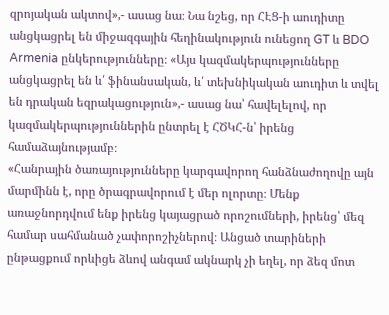զրոյական ակտով»,- ասաց նա։ Նա նշեց, որ ՀԷՑ-ի աուդիտը անցկացրել են միջազգային հեղինակություն ունեցող GT և BDO Armenia ընկերությունները։ «Այս կազմակերպությունները անցկացրել են և՛ ֆինանսական, և՛ տեխնիկական աուդիտ և տվել են դրական եզրակացություն»,- ասաց նա՝ հավելելով, որ կազմակերպություններին ընտրել է ՀԾԿՀ-ն՝ իրենց համաձայնությամբ։
«Հանրային ծառայությունները կարգավորող հանձնաժողովը այն մարմինն է, որը ծրագրավորում է մեր ոլորտը։ Մենք առաջնորդվում ենք իրենց կայացրած որոշումների, իրենց՝ մեզ համար սահմանած չափորոշիչներով։ Անցած տարիների ընթացքում որևիցե ձևով անգամ ակնարկ չի եղել, որ ձեզ մոտ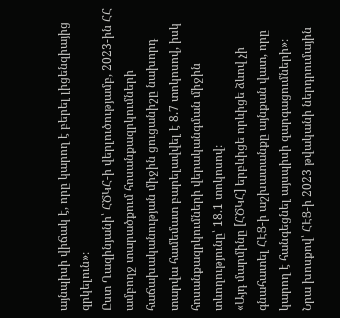այնպիսի վիճակ է, որը կարող է բերել լիցենզիայից զրկելուն»։
Ըստ Ղազինյանի՝ ՀԾԿՀ-ի վերլուծությամբ, 2023-ին ՀՀ ամբողջ տարածքում հոսանքազրկումների հաճախականության միջին ցուցանիշը նախորդ տարվա համեմատ բարելավվել է 8.7 տոկոսով, իսկ հոսանքազրկումների վերականգման միջին տևողությունը՝ 18.1 տոկոսով։
«Այդ մարմինը [ՀԾԿՀ] երբևիցե որևիցե ձևով չի գնահատել ՀԷՑ-ի աշխատանքը այնքան վատ, որը կարող է հանգեցնել այսպիսի զարգացումների»։
Նրա խոսքով՝ ՀԷՑ-ի 2023 թվականի ներդրումային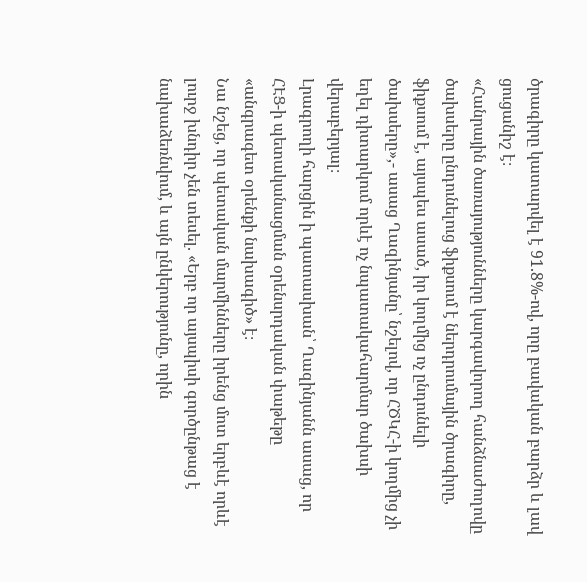ծրագիրը կատարվել է 91.8%-ով, որը բավական բարձր և լավ ցուցանիշ է։
«Հանրային ծառայությունները կարգավորող հանձնաժողովը ծախսերը ընդունելուց ֆիքսում է ներդրումային ծրագիրը, ֆիքսում է, այսպես ասած, իր կողմից ոչ ընդունելի ծախսերը»,- ասաց Ղազինյանը՝ նշելով, որ ՀԾԿՀ-ի կողմից չի եղել դիտարկում որևէ ոչ նպատակահարմար ծախսի վերաբերյալ։
Լրագրողի հարցին ի պատասխան՝ Ղազինյանն ասաց, որ ՀԷՑ-ի պետականացման օրենսրդական փաթեթը «անգրագետ օրենքի նախագիծ» է։
Նա նշեց, որ պետական մարմինները իրենց մոտ երբևէ որևէ լուրջ խնդիր չեն տեսել. «Երբ որ այսպիսի գործընթաց է նախաձեռնվում, և այն ընկերությունը, որին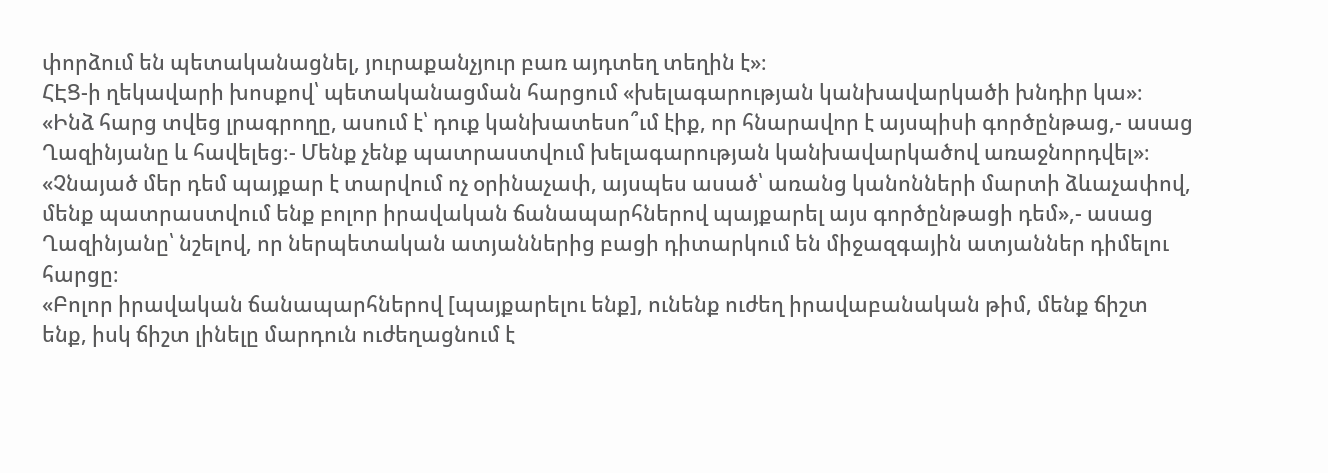փորձում են պետականացնել, յուրաքանչյուր բառ այդտեղ տեղին է»։
ՀԷՑ-ի ղեկավարի խոսքով՝ պետականացման հարցում «խելագարության կանխավարկածի խնդիր կա»։ «Ինձ հարց տվեց լրագրողը, ասում է՝ դուք կանխատեսո՞ւմ էիք, որ հնարավոր է այսպիսի գործընթաց,- ասաց Ղազինյանը և հավելեց։- Մենք չենք պատրաստվում խելագարության կանխավարկածով առաջնորդվել»։ «Չնայած մեր դեմ պայքար է տարվում ոչ օրինաչափ, այսպես ասած՝ առանց կանոնների մարտի ձևաչափով, մենք պատրաստվում ենք բոլոր իրավական ճանապարհներով պայքարել այս գործընթացի դեմ»,- ասաց Ղազինյանը՝ նշելով, որ ներպետական ատյաններից բացի դիտարկում են միջազգային ատյաններ դիմելու հարցը։
«Բոլոր իրավական ճանապարհներով [պայքարելու ենք], ունենք ուժեղ իրավաբանական թիմ, մենք ճիշտ ենք, իսկ ճիշտ լինելը մարդուն ուժեղացնում է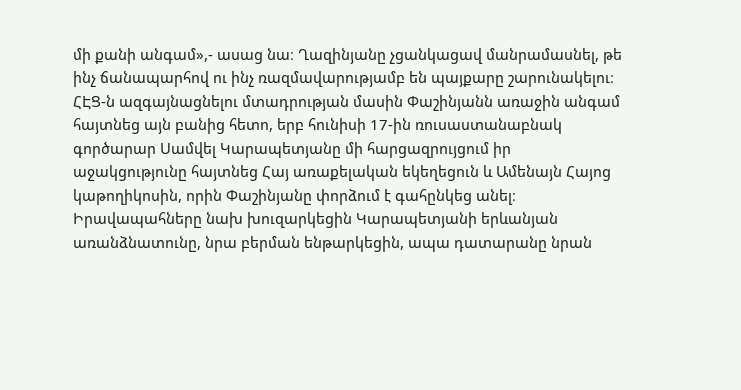մի քանի անգամ»,- ասաց նա։ Ղազինյանը չցանկացավ մանրամասնել, թե ինչ ճանապարհով ու ինչ ռազմավարությամբ են պայքարը շարունակելու։
ՀԷՑ-ն ազգայնացնելու մտադրության մասին Փաշինյանն առաջին անգամ հայտնեց այն բանից հետո, երբ հունիսի 17-ին ռուսաստանաբնակ գործարար Սամվել Կարապետյանը մի հարցազրույցում իր աջակցությունը հայտնեց Հայ առաքելական եկեղեցուն և Ամենայն Հայոց կաթողիկոսին, որին Փաշինյանը փորձում է գահընկեց անել։ Իրավապահները նախ խուզարկեցին Կարապետյանի երևանյան առանձնատունը, նրա բերման ենթարկեցին, ապա դատարանը նրան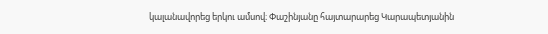կալանավորեց երկու ամսով։ Փաշինյանը հայտարարեց Կարապետյանին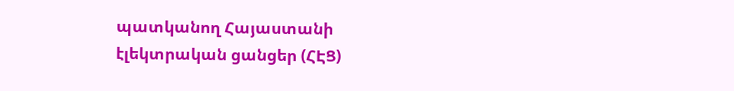պատկանող Հայաստանի էլեկտրական ցանցեր (ՀԷՑ)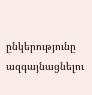ընկերությունը ազգայնացնելու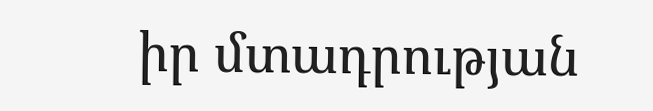իր մտադրության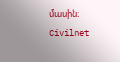մասին։
Civilnet